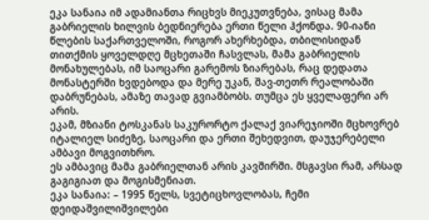ეკა სანაია იმ ადამიანთა რიცხვს მიეკუთვნება, ვისაც მამა გაბრიელის ხილვის ბედნიერება ერთი წელი ჰქონდა. 90-იანი წლების საქართველოში, როგორ ახერხებდა, თბილისიდან თითქმის ყოველდღე მცხეთაში ჩასვლას, მამა გაბრიელის მონახულებას, იმ საოცარი გარემოს ზიარებას, რაც დედათა მონასტერში ხვდებოდა და მერე უკან, შავ-თეთრ რეალობაში დაბრუნებას, ამაზე თავად გვიამბობს. თუმცა ეს ყველაფერი არ არის.
ეკამ, მზიანი ტოსკანას საკურორტო ქალაქ ვიარეჯიოში მცხოვრებ იტალიელ სიძეზე, საოცარი და ერთი შეხედვით, დაუჯერებელი ამბავი მოგვითხრო.
ეს ამბავიც მამა გაბრიელთან არის კავშირში. მსგავსი რამ, არსად გაგიგიათ და მოგისმენიათ.
ეკა სანაია: – 1995 წელს, სვეტიცხოვლობას, ჩემი დეიდაშვილიშვილები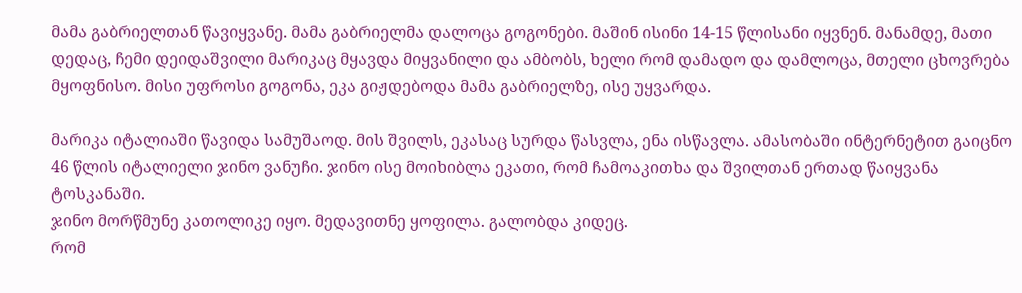მამა გაბრიელთან წავიყვანე. მამა გაბრიელმა დალოცა გოგონები. მაშინ ისინი 14-15 წლისანი იყვნენ. მანამდე, მათი დედაც, ჩემი დეიდაშვილი მარიკაც მყავდა მიყვანილი და ამბობს, ხელი რომ დამადო და დამლოცა, მთელი ცხოვრება მყოფნისო. მისი უფროსი გოგონა, ეკა გიჟდებოდა მამა გაბრიელზე, ისე უყვარდა.

მარიკა იტალიაში წავიდა სამუშაოდ. მის შვილს, ეკასაც სურდა წასვლა, ენა ისწავლა. ამასობაში ინტერნეტით გაიცნო 46 წლის იტალიელი ჯინო ვანუჩი. ჯინო ისე მოიხიბლა ეკათი, რომ ჩამოაკითხა და შვილთან ერთად წაიყვანა ტოსკანაში.
ჯინო მორწმუნე კათოლიკე იყო. მედავითნე ყოფილა. გალობდა კიდეც.
რომ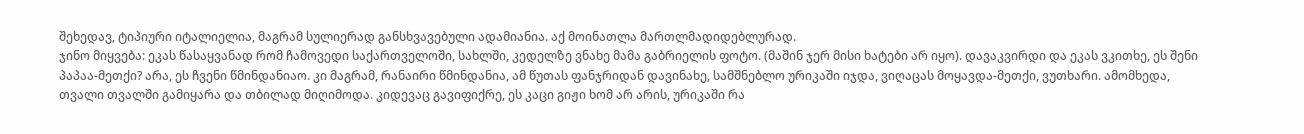შეხედავ, ტიპიური იტალიელია, მაგრამ სულიერად განსხვავებული ადამიანია. აქ მოინათლა მართლმადიდებლურად.
ჯინო მიყვება: ეკას წასაყვანად რომ ჩამოვედი საქართველოში, სახლში, კედელზე ვნახე მამა გაბრიელის ფოტო. (მაშინ ჯერ მისი ხატები არ იყო). დავაკვირდი და ეკას ვკითხე, ეს შენი პაპაა-მეთქი? არა, ეს ჩვენი წმინდანიაო. კი მაგრამ, რანაირი წმინდანია, ამ წუთას ფანჯრიდან დავინახე, სამშნებლო ურიკაში იჯდა, ვიღაცას მოყავდა-მეთქი, ვუთხარი. ამომხედა, თვალი თვალში გამიყარა და თბილად მიღიმოდა. კიდევაც გავიფიქრე, ეს კაცი გიჟი ხომ არ არის, ურიკაში რა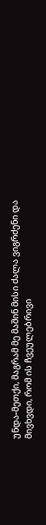უნდა-მეთქი, მაგრამ მე მაშინ მისი ძალა ვიგრძენი და მივხვდი, რომ ის ჩვეულებრივი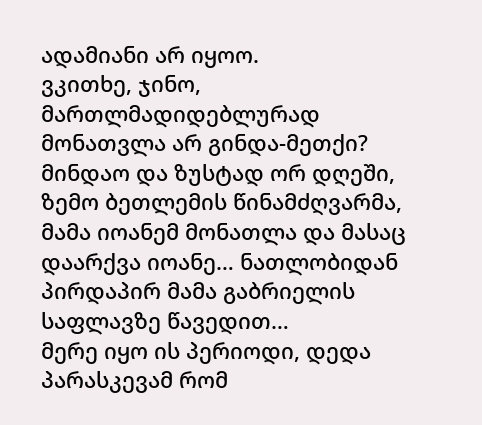ადამიანი არ იყოო.
ვკითხე, ჯინო, მართლმადიდებლურად მონათვლა არ გინდა-მეთქი? მინდაო და ზუსტად ორ დღეში, ზემო ბეთლემის წინამძღვარმა, მამა იოანემ მონათლა და მასაც დაარქვა იოანე… ნათლობიდან პირდაპირ მამა გაბრიელის საფლავზე წავედით…
მერე იყო ის პერიოდი, დედა პარასკევამ რომ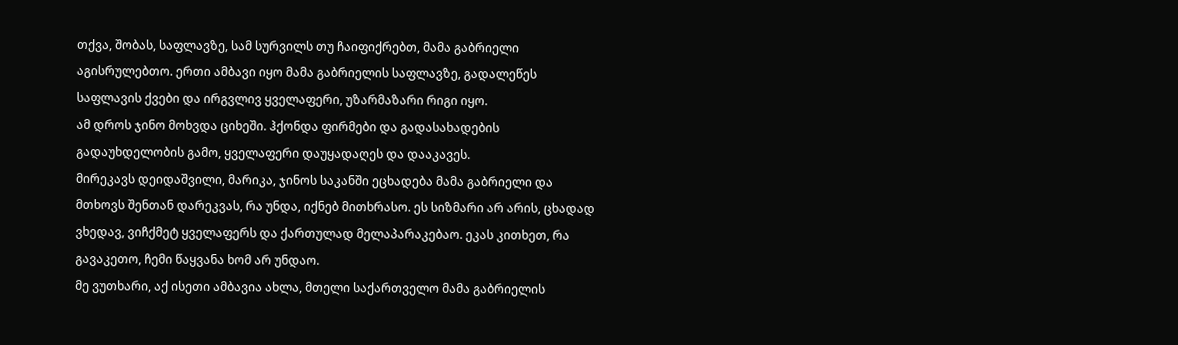თქვა, შობას, საფლავზე, სამ სურვილს თუ ჩაიფიქრებთ, მამა გაბრიელი აგისრულებთო. ერთი ამბავი იყო მამა გაბრიელის საფლავზე, გადალეწეს საფლავის ქვები და ირგვლივ ყველაფერი, უზარმაზარი რიგი იყო.
ამ დროს ჯინო მოხვდა ციხეში. ჰქონდა ფირმები და გადასახადების გადაუხდელობის გამო, ყველაფერი დაუყადაღეს და დააკავეს.
მირეკავს დეიდაშვილი, მარიკა, ჯინოს საკანში ეცხადება მამა გაბრიელი და მთხოვს შენთან დარეკვას, რა უნდა, იქნებ მითხრასო. ეს სიზმარი არ არის, ცხადად ვხედავ, ვიჩქმეტ ყველაფერს და ქართულად მელაპარაკებაო. ეკას კითხეთ, რა გავაკეთო, ჩემი წაყვანა ხომ არ უნდაო.
მე ვუთხარი, აქ ისეთი ამბავია ახლა, მთელი საქართველო მამა გაბრიელის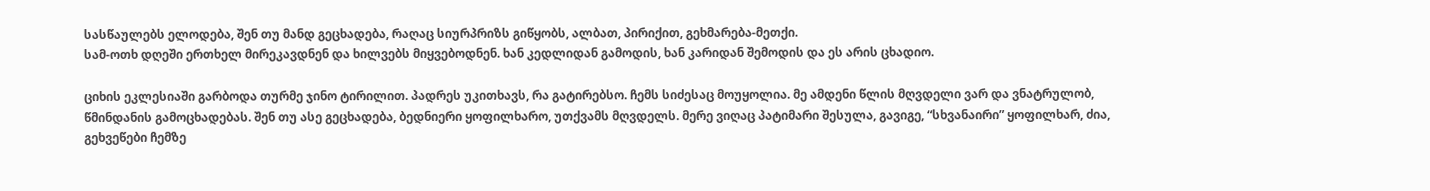სასწაულებს ელოდება, შენ თუ მანდ გეცხადება, რაღაც სიურპრიზს გიწყობს, ალბათ, პირიქით, გეხმარება-მეთქი.
სამ-ოთხ დღეში ერთხელ მირეკავდნენ და ხილვებს მიყვებოდნენ. ხან კედლიდან გამოდის, ხან კარიდან შემოდის და ეს არის ცხადიო.

ციხის ეკლესიაში გარბოდა თურმე ჯინო ტირილით. პადრეს უკითხავს, რა გატირებსო. ჩემს სიძესაც მოუყოლია. მე ამდენი წლის მღვდელი ვარ და ვნატრულობ, წმინდანის გამოცხადებას. შენ თუ ასე გეცხადება, ბედნიერი ყოფილხარო, უთქვამს მღვდელს. მერე ვიღაც პატიმარი შესულა, გავიგე, “სხვანაირი” ყოფილხარ, ძია, გეხვეწები ჩემზე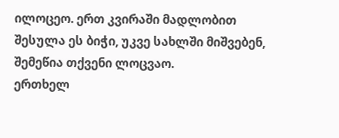ილოცეო. ერთ კვირაში მადლობით შესულა ეს ბიჭი, უკვე სახლში მიშვებენ, შემეწია თქვენი ლოცვაო.
ერთხელ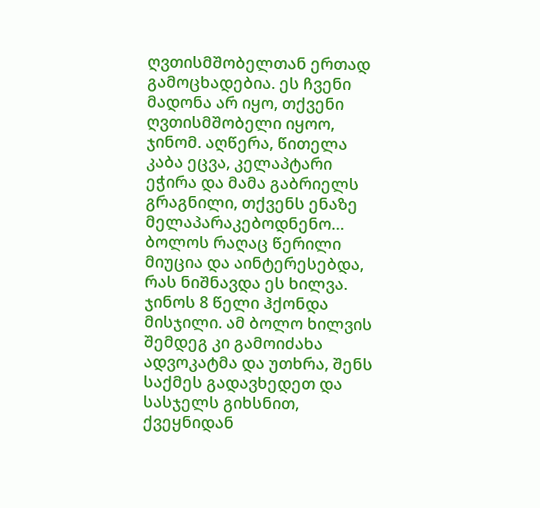ღვთისმშობელთან ერთად გამოცხადებია. ეს ჩვენი მადონა არ იყო, თქვენი ღვთისმშობელი იყოო, ჯინომ. აღწერა, წითელა კაბა ეცვა, კელაპტარი ეჭირა და მამა გაბრიელს გრაგნილი, თქვენს ენაზე მელაპარაკებოდნენო…
ბოლოს რაღაც წერილი მიუცია და აინტერესებდა, რას ნიშნავდა ეს ხილვა. ჯინოს 8 წელი ჰქონდა მისჯილი. ამ ბოლო ხილვის შემდეგ კი გამოიძახა ადვოკატმა და უთხრა, შენს საქმეს გადავხედეთ და სასჯელს გიხსნით, ქვეყნიდან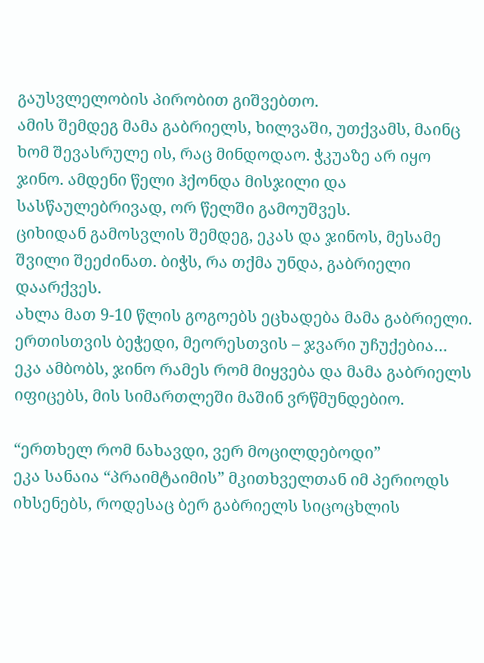გაუსვლელობის პირობით გიშვებთო.
ამის შემდეგ მამა გაბრიელს, ხილვაში, უთქვამს, მაინც ხომ შევასრულე ის, რაც მინდოდაო. ჭკუაზე არ იყო ჯინო. ამდენი წელი ჰქონდა მისჯილი და სასწაულებრივად, ორ წელში გამოუშვეს.
ციხიდან გამოსვლის შემდეგ, ეკას და ჯინოს, მესამე შვილი შეეძინათ. ბიჭს, რა თქმა უნდა, გაბრიელი დაარქვეს.
ახლა მათ 9-10 წლის გოგოებს ეცხადება მამა გაბრიელი. ერთისთვის ბეჭედი, მეორესთვის – ჯვარი უჩუქებია…
ეკა ამბობს, ჯინო რამეს რომ მიყვება და მამა გაბრიელს იფიცებს, მის სიმართლეში მაშინ ვრწმუნდებიო.

“ერთხელ რომ ნახავდი, ვერ მოცილდებოდი”
ეკა სანაია “პრაიმტაიმის” მკითხველთან იმ პერიოდს იხსენებს, როდესაც ბერ გაბრიელს სიცოცხლის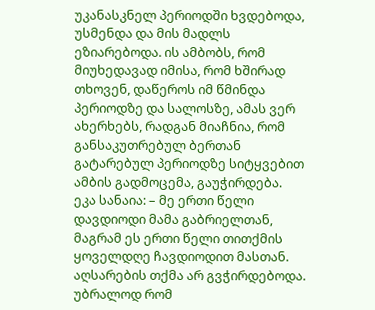უკანასკნელ პერიოდში ხვდებოდა, უსმენდა და მის მადლს ეზიარებოდა. ის ამბობს, რომ მიუხედავად იმისა, რომ ხშირად თხოვენ, დაწეროს იმ წმინდა პერიოდზე და სალოსზე, ამას ვერ ახერხებს, რადგან მიაჩნია, რომ განსაკუთრებულ ბერთან გატარებულ პერიოდზე სიტყვებით ამბის გადმოცემა, გაუჭირდება.
ეკა სანაია: – მე ერთი წელი დავდიოდი მამა გაბრიელთან, მაგრამ ეს ერთი წელი თითქმის ყოველდღე ჩავდიოდით მასთან. აღსარების თქმა არ გვჭირდებოდა. უბრალოდ რომ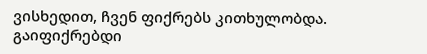ვისხედით, ჩვენ ფიქრებს კითხულობდა. გაიფიქრებდი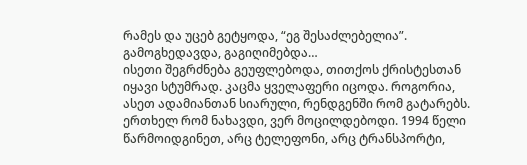რამეს და უცებ გეტყოდა, “ეგ შესაძლებელია”. გამოგხედავდა, გაგიღიმებდა…
ისეთი შეგრძნება გეუფლებოდა, თითქოს ქრისტესთან იყავი სტუმრად. კაცმა ყველაფერი იცოდა. როგორია, ასეთ ადამიანთან სიარული, რენდგენში რომ გატარებს.
ერთხელ რომ ნახავდი, ვერ მოცილდებოდი. 1994 წელი წარმოიდგინეთ, არც ტელეფონი, არც ტრანსპორტი,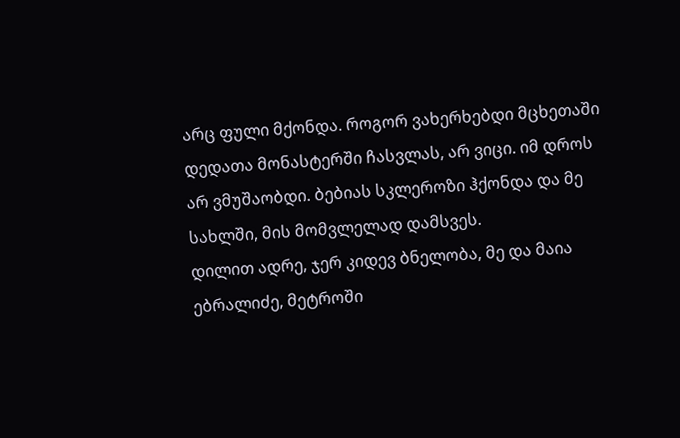არც ფული მქონდა. როგორ ვახერხებდი მცხეთაში დედათა მონასტერში ჩასვლას, არ ვიცი. იმ დროს არ ვმუშაობდი. ბებიას სკლეროზი ჰქონდა და მე სახლში, მის მომვლელად დამსვეს.
დილით ადრე, ჯერ კიდევ ბნელობა, მე და მაია ებრალიძე, მეტროში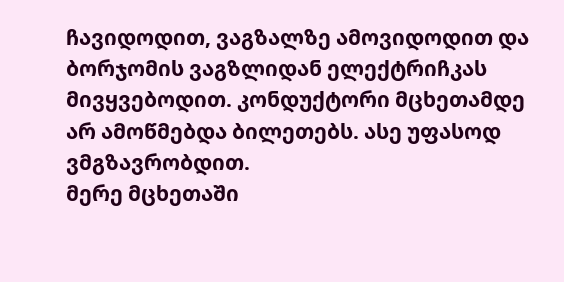ჩავიდოდით, ვაგზალზე ამოვიდოდით და ბორჯომის ვაგზლიდან ელექტრიჩკას მივყვებოდით. კონდუქტორი მცხეთამდე არ ამოწმებდა ბილეთებს. ასე უფასოდ ვმგზავრობდით.
მერე მცხეთაში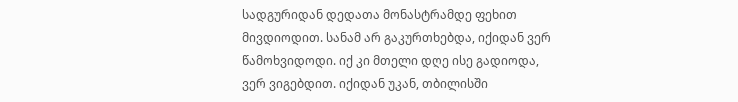სადგურიდან დედათა მონასტრამდე ფეხით მივდიოდით. სანამ არ გაკურთხებდა, იქიდან ვერ წამოხვიდოდი. იქ კი მთელი დღე ისე გადიოდა, ვერ ვიგებდით. იქიდან უკან, თბილისში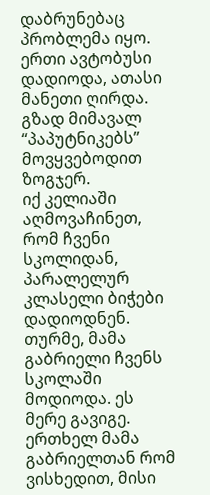დაბრუნებაც პრობლემა იყო. ერთი ავტობუსი დადიოდა, ათასი მანეთი ღირდა. გზად მიმავალ “პაპუტნიკებს” მოვყვებოდით ზოგჯერ.
იქ კელიაში აღმოვაჩინეთ, რომ ჩვენი სკოლიდან, პარალელურ კლასელი ბიჭები დადიოდნენ.
თურმე, მამა გაბრიელი ჩვენს სკოლაში მოდიოდა. ეს მერე გავიგე. ერთხელ მამა გაბრიელთან რომ ვისხედით, მისი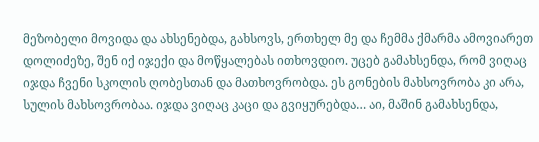მეზობელი მოვიდა და ახსენებდა, გახსოვს, ერთხელ მე და ჩემმა ქმარმა ამოვიარეთ დოლიძეზე, შენ იქ იჯექი და მოწყალებას ითხოვდიო. უცებ გამახსენდა, რომ ვიღაც იჯდა ჩვენი სკოლის ღობესთან და მათხოვრობდა. ეს გონების მახსოვრობა კი არა, სულის მახსოვრობაა. იჯდა ვიღაც კაცი და გვიყურებდა… აი, მაშინ გამახსენდა,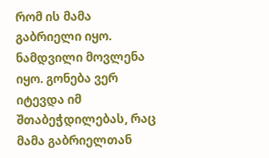რომ ის მამა გაბრიელი იყო.
ნამდვილი მოვლენა იყო. გონება ვერ იტევდა იმ შთაბეჭდილებას, რაც მამა გაბრიელთან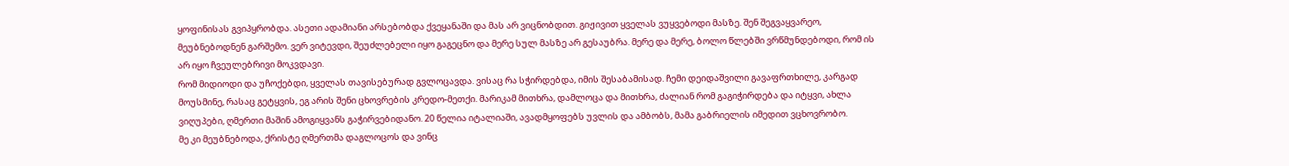ყოფინისას გვიპყრობდა. ასეთი ადამიანი არსებობდა ქვეყანაში და მას არ ვიცნობდით. გიჟივით ყველას ვუყვებოდი მასზე. შენ შეგვაყვარეო, მეუბნებოდნენ გარშემო. ვერ ვიტევდი, შეუძლებელი იყო გაგეცნო და მერე სულ მასზე არ გესაუბრა. მერე და მერე, ბოლო წლებში ვრწმუნდებოდი, რომ ის არ იყო ჩვეულებრივი მოკვდავი.
რომ მიდიოდი და უჩოქებდი, ყველას თავისებურად გვლოცავდა. ვისაც რა სჭირდებდა, იმის შესაბამისად. ჩემი დეიდაშვილი გავაფრთხილე, კარგად მოუსმინე, რასაც გეტყვის, ეგ არის შენი ცხოვრების კრედო-მეთქი. მარიკამ მითხრა, დამლოცა და მითხრა, ძალიან რომ გაგიჭირდება და იტყვი, ახლა ვიღუპები, ღმერთი მაშინ ამოგიყვანს გაჭირვებიდანო. 20 წელია იტალიაში, ავადმყოფებს უვლის და ამბობს, მამა გაბრიელის იმედით ვცხოვრობო.
მე კი მეუბნებოდა, ქრისტე ღმერთმა დაგლოცოს და ვინც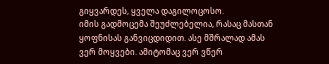გიყვარდეს, ყველა დაგილოცოსო.
იმის გადმოცემა შეუძლებელია, რასაც მასთან ყოფნისას განვიცდიდით. ასე მშრალად ამას ვერ მოყვები. ამიტომაც ვერ ვწერ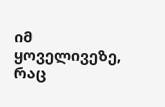იმ ყოველივეზე, რაც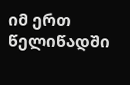იმ ერთ წელიწადში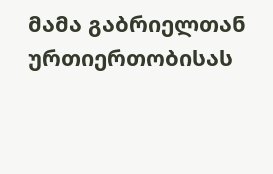მამა გაბრიელთან ურთიერთობისას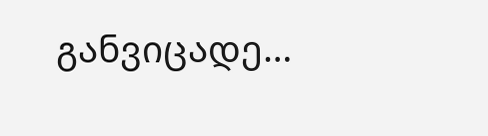განვიცადე…